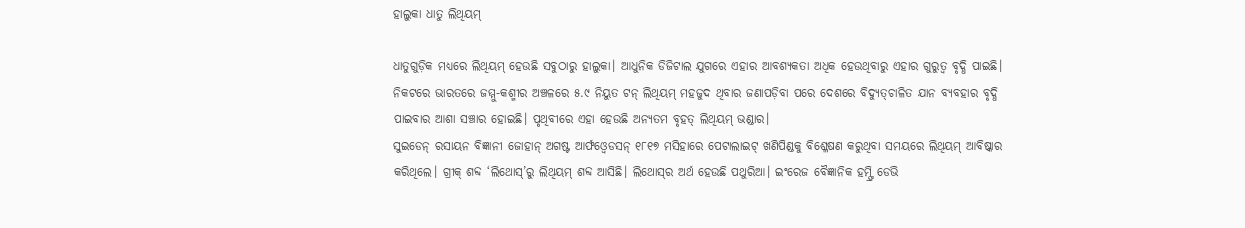ହାଲୁକା ଧାତୁ ଲିଥିୟମ୍‌

ଧାତୁଗୁଡ଼ିକ ମଧ୍ୟରେ ଲିଥିୟମ୍‌ ହେଉଛି ସବୁଠାରୁ ହାଲୁକା। ଆଧୁନିକ ଡିଜିଟାଲ ଯୁଗରେ ଏହାର ଆବଶ୍ୟକତା ଅଧିକ ହେଉଥିବାରୁ ଏହାର ଗୁରୁତ୍ୱ ବୃଦ୍ଧି ପାଇଛି। ନିକଟରେ ଭାରତରେ ଜମ୍ମୁ-କଶ୍ମୀର ଅଞ୍ଚଳରେ ୫.୯ ନିୟୁତ ଟନ୍‌ ଲିଥିୟମ୍‌ ମହଜୁଦ ଥିବାର ଜଣାପଡ଼ିବା ପରେ ଦେଶରେ ବିଦ୍ୟୁତ୍‌ଚାଳିତ ଯାନ ବ୍ୟବହାର ବୃଦ୍ଧି ପାଇବାର ଆଶା ସଞ୍ଚାର ହୋଇଛି। ପୃଥିବୀରେ ଏହା ହେଉଛି ଅନ୍ୟତମ ବୃହତ୍‌ ଲିଥିୟମ୍‌ ଭଣ୍ଡାର।
ସୁଇଡେନ୍‌ ରସାୟନ ବିଜ୍ଞାନୀ ଜୋହାନ୍‌ ଅଗଷ୍ଟ ଆର୍ଫଓ୍ବେଡସନ୍‌ ୧୮୧୭ ମସିହାରେ ପେଟାଲାଇଟ୍‌ ଖଣିପିଣ୍ଡକୁ ବିଶ୍ଳେଷଣ କରୁଥିବା ସମୟରେ ଲିଥିୟମ୍‌ ଆବିଷ୍କାର କରିଥିଲେ। ଗ୍ରୀକ୍‌ ଶବ୍ଦ ‘ଲିଥୋସ୍‌’ରୁ ଲିଥିୟମ୍‌ ଶବ୍ଦ ଆସିଛି। ଲିଥୋସ୍‌ର ଅର୍ଥ ହେଉଛି ପଥୁରିଆ। ଇଂରେଜ ବୈଜ୍ଞାନିକ ହମ୍ଫ୍ରି ଡେଭି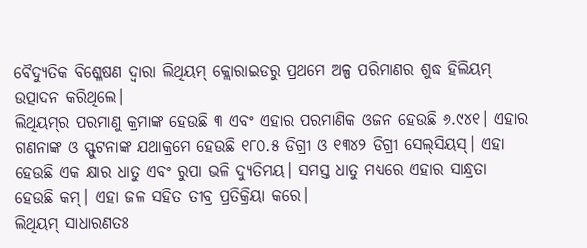ବୈଦ୍ୟୁତିକ ବିଶ୍ଳେଷଣ ଦ୍ୱାରା ଲିଥିୟମ୍‌ କ୍ଲୋରାଇଡରୁ ପ୍ରଥମେ ଅଳ୍ପ ପରିମାଣର ଶୁଦ୍ଧ ହିଲିୟମ୍‌ ଉତ୍ପାଦନ କରିଥିଲେ।
ଲିଥିୟମ୍‌ର ପରମାଣୁ କ୍ରମାଙ୍କ ହେଉଛି ୩ ଏବଂ ଏହାର ପରମାଣିକ ଓଜନ ହେଉଛି ୬.୯୪୧। ଏହାର ଗଣନାଙ୍କ ଓ ସ୍ଫୁଟନାଙ୍କ ଯଥାକ୍ରମେ ହେଉଛି ୧୮୦.୫ ଡିଗ୍ରୀ ଓ ୧୩୪୨ ଡିଗ୍ରୀ ସେଲ୍‌ସିୟସ୍‌। ଏହା ହେଉଛି ଏକ କ୍ଷାର ଧାତୁ ଏବଂ ରୁପା ଭଳି ଦ୍ୟୁତିମୟ। ସମସ୍ତ ଧାତୁ ମଧ୍ୟରେ ଏହାର ସାନ୍ଧ୍ରତା ହେଉଛି କମ୍‌। ଏହା ଜଳ ସହିତ ତୀବ୍ର ପ୍ରତିକ୍ରିୟା କରେ।
ଲିଥିୟମ୍‌ ସାଧାରଣତଃ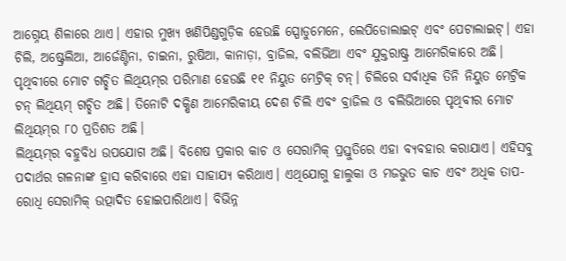ଆଗ୍ନେୟ ଶିଳାରେ ଥାଏ। ଏହାର ମୁଖ୍ୟ ଖଣିପିଣ୍ଡଗୁଡ଼ିକ ହେଉଛି ସ୍ପୋଡୁମେନେ, ଲେପିଡୋଲାଇଟ୍‌ ଏବଂ ପେଟାଲାଇଟ୍‌। ଏହା ଚିଲି, ଅଷ୍ଟ୍ରେଲିଆ, ଆର୍ଜେଣ୍ଟିନା, ଚାଇନା, ରୁଷିଆ, କାନାଡ଼ା, ବ୍ରାଜିଲ, ବଲିଭିଆ ଏବଂ ଯୁକ୍ତରାଷ୍ଟ୍ର ଆମେରିକାରେ ଅଛି। ପୃଥିବୀରେ ମୋଟ ଗଚ୍ଛିତ ଲିଥିୟମ୍‌ର ପରିମାଣ ହେଉଛି ୧୧ ନିୟୁତ ମେଟ୍ରିକ୍‌ ଟନ୍‌। ଚିଲିରେ ସର୍ବାଧିକ ତିନି ନିୟୁତ ମେଟ୍ରିକ ଟନ୍‌ ଲିଥିୟମ୍‌ ଗଚ୍ଛିତ ଅଛି। ତିନୋଟି ଦକ୍ଷିଣ ଆମେରିକୀୟ ଦେଶ ଚିଲି ଏବଂ ବ୍ରାଜିଲ ଓ ବଲିଭିଆରେ ପୃଥିବୀର ମୋଟ ଲିଥିୟମ୍‌ର ୮୦ ପ୍ରତିଶତ ଅଛି।
ଲିଥିୟମ୍‌ର ବହୁବିଧ ଉପଯୋଗ ଅଛି। ବିଶେଷ ପ୍ରକାର କାଚ ଓ ସେରାମିକ୍‌ ପ୍ରସ୍ତୁତିରେ ଏହା ବ୍ୟବହାର କରାଯାଏ। ଏହିସବୁ ପଦାର୍ଥର ଗଳନାଙ୍କ ହ୍ରାସ କରିବାରେ ଏହା ସାହାଯ୍ୟ କରିଥାଏ। ଏଥିଯୋଗୁ ହାଲୁକା ଓ ମଜଭୁତ କାଚ ଏବଂ ଅଧିକ ତାପ-ରୋଧି ସେରାମିକ୍‌ ଉତ୍ପାଦିତ ହୋଇପାରିଥାଏ। ବିଭିନ୍ନ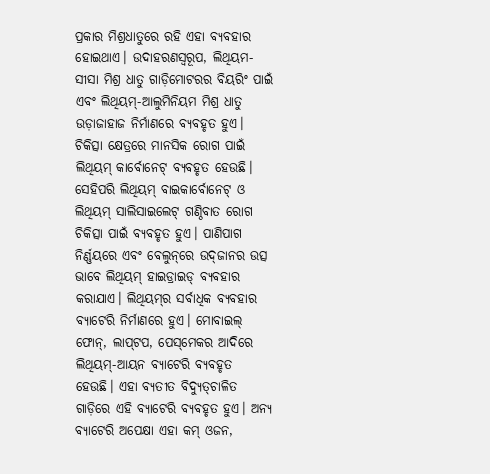ପ୍ରକାର ମିଶ୍ରଧାତୁରେ ରହି ଏହା ବ୍ୟବହାର ହୋଇଥାଏ। ଉଦାହରଣସ୍ବରୂପ, ଲିଥିୟମ-ସୀସା ମିଶ୍ର ଧାତୁ ଗାଡ଼ିମୋଟରର ବିୟରିଂ ପାଇଁ ଏବଂ ଲିଥିୟମ୍‌-ଆଲୁମିନିୟମ ମିଶ୍ର ଧାତୁ ଉଡ଼ାଜାହାଜ ନିର୍ମାଣରେ ବ୍ୟବହୃତ ହୁଏ। ଚିକିତ୍ସା କ୍ଷେତ୍ରରେ ମାନସିକ ରୋଗ ପାଇଁ ଲିଥିୟମ୍‌ କାର୍ବୋନେଟ୍‌ ବ୍ୟବହୃତ ହେଉଛି। ସେହିପରି ଲିଥିୟମ୍‌ ବାଇକାର୍ବୋନେଟ୍‌ ଓ ଲିଥିୟମ୍‌ ସାଲିସାଇଲେଟ୍‌ ଗଣ୍ଠିବାତ ରୋଗ ଚିକିତ୍ସା ପାଇଁ ବ୍ୟବହୃତ ହୁଏ। ପାଣିପାଗ ନିର୍ଣ୍ଣୟରେ ଏବଂ ବେଲୁନ୍‌ରେ ଉଦ୍‌ଜାନର ଉତ୍ସ ଭାବେ ଲିଥିୟମ୍‌ ହାଇଡ୍ରାଇଡ୍‌ ବ୍ୟବହାର କରାଯାଏ। ଲିଥିୟମ୍‌ର ସର୍ବାଧିକ ବ୍ୟବହାର ବ୍ୟାଟେରି ନିର୍ମାଣରେ ହୁଏ। ମୋବାଇଲ୍‌ ଫୋନ୍‌, ଲାପ୍‌ଟପ, ପେସ୍‌ମେକର ଆଦିରେ ଲିଥିୟମ୍‌-ଆୟନ ବ୍ୟାଟେରି ବ୍ୟବହୃତ ହେଉଛି। ଏହା ବ୍ୟତୀତ ବିଦ୍ୟୁତ୍‌ଚାଳିତ ଗାଡ଼ିରେ ଏହି ବ୍ୟାଟେରି ବ୍ୟବହୃତ ହୁଏ। ଅନ୍ୟ ବ୍ୟାଟେରି ଅପେକ୍ଷା ଏହା କମ୍‌ ଓଜନ,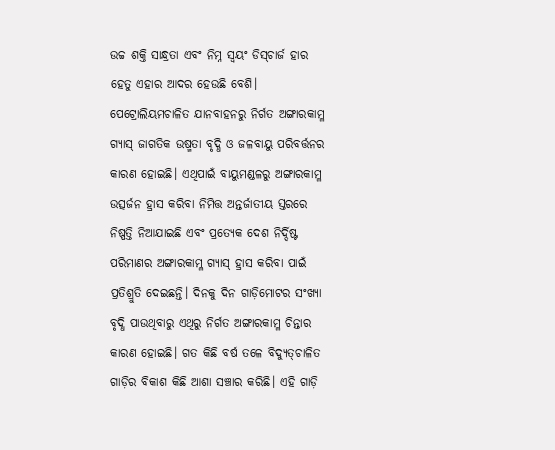ଉଚ୍ଚ ଶକ୍ତି ସାନ୍ଧ୍ରତା ଏବଂ ନିମ୍ନ ସ୍ବୟଂ ଡିସ୍‌ଚାର୍ଜ ହାର ହେତୁ ଏହାର ଆଦର ହେଉଛି ବେଶି।
ପେଟ୍ରୋଲିୟମଚାଳିତ ଯାନବାହନରୁ ନିର୍ଗତ ଅଙ୍ଗାରକାମ୍ଳ ଗ୍ୟାସ୍‌ ଜାଗତିକ ଉଷ୍ମତା ବୃଦ୍ଧି ଓ ଜଳବାୟୁ ପରିବର୍ତ୍ତନର କାରଣ ହୋଇଛି। ଏଥିପାଇଁ ବାୟୁମଣ୍ଡଳରୁ ଅଙ୍ଗାରକାମ୍ଳ ଉତ୍ସର୍ଜନ ହ୍ରାସ କରିବା ନିମିତ୍ତ ଅନ୍ତର୍ଜାତୀୟ ସ୍ତରରେ ନିଷ୍ପତ୍ତି ନିଆଯାଇଛି ଏବଂ ପ୍ରତ୍ୟେକ ଦେଶ ନିର୍ଦ୍ଦିଷ୍ଟ ପରିମାଣର ଅଙ୍ଗାରକାମ୍ଳ ଗ୍ୟାସ୍‌ ହ୍ରାସ କରିବା ପାଇଁ ପ୍ରତିଶ୍ରୁତି ଦେଇଛନ୍ତି। ଦିନକୁ ଦିନ ଗାଡ଼ିମୋଟର ସଂଖ୍ୟା ବୃଦ୍ଧି ପାଉଥିବାରୁ ଏଥିରୁ ନିର୍ଗତ ଅଙ୍ଗାରକାମ୍ଳ ଚିନ୍ତାର କାରଣ ହୋଇଛି। ଗତ କିଛି ବର୍ଷ ତଳେ ବିଦ୍ୟୁତ୍‌ଚାଳିତ ଗାଡ଼ିର ବିକାଶ କିଛି ଆଶା ସଞ୍ଚାର କରିଛି। ଏହି ଗାଡ଼ି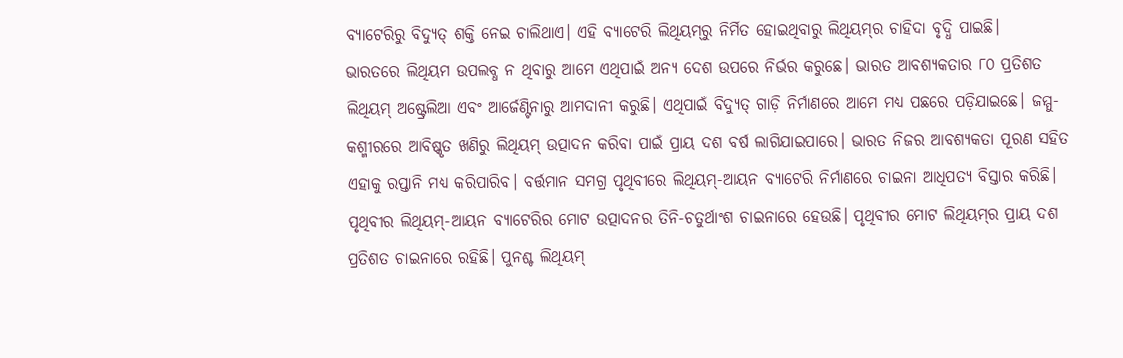ବ୍ୟାଟେରିରୁ ବିଦ୍ୟୁତ୍‌ ଶକ୍ତି ନେଇ ଚାଲିଥାଏ। ଏହି ବ୍ୟାଟେରି ଲିଥିୟମ୍‌ରୁ ନିର୍ମିତ ହୋଇଥିବାରୁ ଲିଥିୟମ୍‌ର ଚାହିଦା ବୃଦ୍ଧି ପାଇଛି।
ଭାରତରେ ଲିଥିୟମ ଉପଲବ୍ଧ ନ ଥିବାରୁ ଆମେ ଏଥିପାଇଁ ଅନ୍ୟ ଦେଶ ଉପରେ ନିର୍ଭର କରୁଛେ। ଭାରତ ଆବଶ୍ୟକତାର ୮୦ ପ୍ରତିଶତ ଲିଥିୟମ୍‌ ଅଷ୍ଟ୍ରେଲିଆ ଏବଂ ଆର୍ଜେଣ୍ଟିନାରୁ ଆମଦାନୀ କରୁଛି। ଏଥିପାଇଁ ବିଦ୍ୟୁତ୍‌ ଗାଡ଼ି ନିର୍ମାଣରେ ଆମେ ମଧ୍ୟ ପଛରେ ପଡ଼ିଯାଇଛେ। ଜମ୍ମୁ-କଶ୍ମୀରରେ ଆବିଷ୍କୃତ ଖଣିରୁ ଲିଥିୟମ୍‌ ଉତ୍ପାଦନ କରିବା ପାଇଁ ପ୍ରାୟ ଦଶ ବର୍ଷ ଲାଗିଯାଇପାରେ। ଭାରତ ନିଜର ଆବଶ୍ୟକତା ପୂରଣ ସହିତ ଏହାକୁ ରପ୍ତାନି ମଧ୍ୟ କରିପାରିବ। ବର୍ତ୍ତମାନ ସମଗ୍ର ପୃଥିବୀରେ ଲିଥିୟମ୍‌-ଆୟନ ବ୍ୟାଟେରି ନିର୍ମାଣରେ ଚାଇନା ଆଧିପତ୍ୟ ବିସ୍ତାର କରିଛି। ପୃଥିବୀର ଲିଥିୟମ୍‌-ଆୟନ ବ୍ୟାଟେରିର ମୋଟ ଉତ୍ପାଦନର ତିନି-ଚତୁର୍ଥାଂଶ ଚାଇନାରେ ହେଉଛି। ପୃଥିବୀର ମୋଟ ଲିଥିୟମ୍‌ର ପ୍ରାୟ ଦଶ ପ୍ରତିଶତ ଚାଇନାରେ ରହିଛି। ପୁନଶ୍ଚ ଲିଥିୟମ୍‌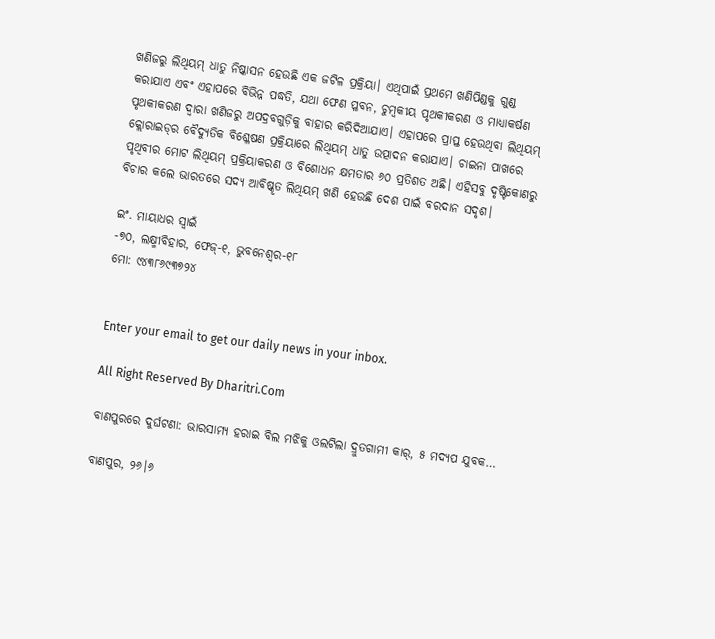ଖଣିଜରୁ ଲିଥିୟମ୍‌ ଧାତୁ ନିଷ୍କାସନ ହେଉଛି ଏକ ଜଟିଳ ପ୍ରକ୍ରିୟା। ଏଥିପାଇଁ ପ୍ରଥମେ ଖଣିପିଣ୍ଡକୁ ଗୁଣ୍ଡ କରାଯାଏ ଏବଂ ଏହାପରେ ବିଭିନ୍ନ ପଦ୍ଧତି, ଯଥା ଫେଣ ପ୍ଳବନ, ଚୁମ୍ବକୀୟ ପୃଥକୀକରଣ ଓ ମାଧ୍ୟାକର୍ଷଣ ପୃଥକୀକରଣ ଦ୍ୱାରା ଖଣିଜରୁ ଅପଦ୍ରବଗୁଡ଼ିକୁ ବାହାର କରିଦିଆଯାଏ। ଏହାପରେ ପ୍ରାପ୍ତ ହେଉଥିବା ଲିଥିୟମ୍‌ କ୍ଲୋରାଇଡ୍‌ର ବୈଦ୍ୟୁତିକ ବିଶ୍ଳେଷଣ ପ୍ରକ୍ରିୟାରେ ଲିଥିୟମ୍‌ ଧାତୁ ଉତ୍ପାଦନ କରାଯାଏ। ଚାଇନା ପାଖରେ ପୃଥିବୀର ମୋଟ ଲିଥିୟମ୍‌ ପ୍ରକ୍ରିୟାକରଣ ଓ ବିଶୋଧନ କ୍ଷମତାର ୬୦ ପ୍ରତିଶତ ଅଛି। ଏହିସବୁ ଦୃଷ୍ଟିକୋଣରୁ ବିଚାର କଲେ ଭାରତରେ ସଦ୍ୟ ଆବିଷ୍କୃତ ଲିଥିୟମ୍‌ ଖଣି ହେଉଛି ଦେଶ ପାଇଁ ବରଦାନ ସଦୃଶ।

ଇଂ. ମାୟାଧର ସ୍ବାଇଁ
-୭୦, ଲକ୍ଷ୍ମୀବିହାର, ଫେଜ୍‌-୧, ଭୁବନେଶ୍ୱର-୧୮
ମୋ: ୯୪୩୮୬୯୩୭୨୪


Enter your email to get our daily news in your inbox.

All Right Reserved By Dharitri.Com

ବାଣପୁରରେ ଦୁର୍ଘଟଣା: ଭାରସାମ୍ୟ ହରାଇ ବିଲ ମଝିକୁ ଓଲଟିଲା ଦ୍ରୁତଗାମୀ କାର୍, ୫ ମଦ୍ୟପ ଯୁବକ…

ବାଣପୁର, ୨୬।୬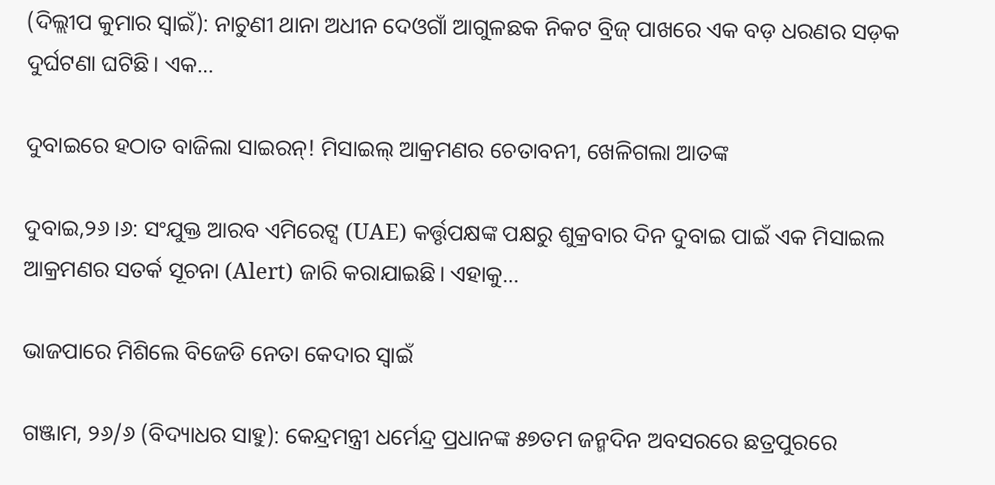(ଦିଲ୍ଲୀପ କୁମାର ସ୍ୱାଇଁ): ନାଚୁଣୀ ଥାନା ଅଧୀନ ଦେଓଗାଁ ଆଗୁଳଛକ ନିକଟ ବ୍ରିଜ୍‌ ପାଖରେ ଏକ ବଡ଼ ଧରଣର ସଡ଼କ ଦୁର୍ଘଟଣା ଘଟିଛି। ଏକ…

ଦୁବାଇରେ ହଠାତ ବାଜିଲା ସାଇରନ୍‌! ମିସାଇଲ୍‌ ଆକ୍ରମଣର ଚେତାବନୀ, ଖେଳିଗଲା ଆତଙ୍କ

ଦୁବାଇ,୨୬।୬: ସଂଯୁକ୍ତ ଆରବ ଏମିରେଟ୍ସ (UAE) କର୍ତ୍ତୃପକ୍ଷଙ୍କ ପକ୍ଷରୁ ଶୁକ୍ରବାର ଦିନ ଦୁବାଇ ପାଇଁ ଏକ ମିସାଇଲ ଆକ୍ରମଣର ସତର୍କ ସୂଚନା (Alert) ଜାରି କରାଯାଇଛି। ଏହାକୁ…

ଭାଜପାରେ ମିଶିଲେ ବିଜେଡି ନେତା କେଦାର ସ୍ୱାଇଁ

ଗଞ୍ଜାମ, ୨୬/୬ (ବିଦ୍ୟାଧର ସାହୁ): କେନ୍ଦ୍ରମନ୍ତ୍ରୀ ଧର୍ମେନ୍ଦ୍ର ପ୍ରଧାନଙ୍କ ୫୭ତମ ଜନ୍ମଦିନ ଅବସରରେ ଛତ୍ରପୁରରେ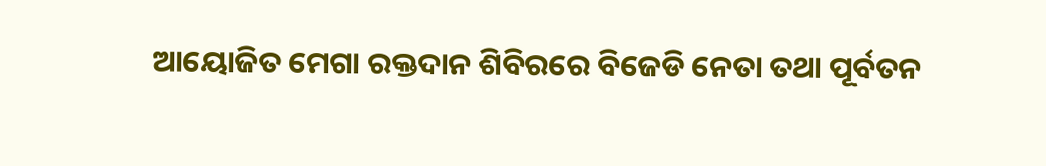ଆୟୋଜିତ ମେଗା ରକ୍ତଦାନ ଶିବିରରେ ବିଜେଡି ନେତା ତଥା ପୂର୍ବତନ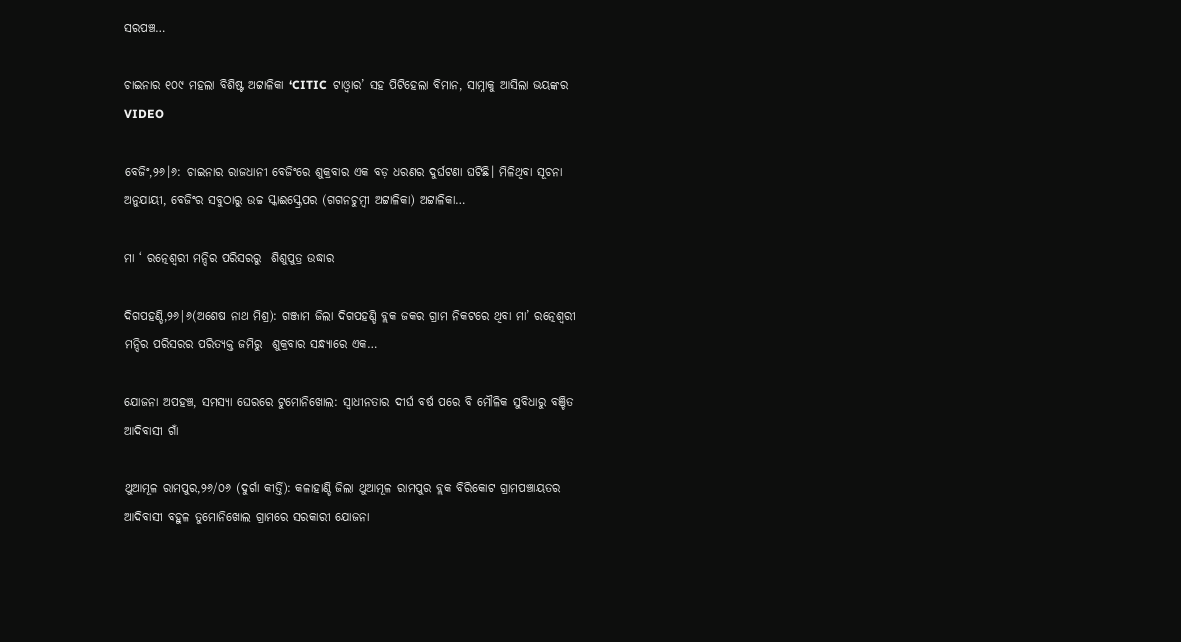ସରପଞ୍ଚ…

ଚାଇନାର ୧୦୯ ମହଲା ବିଶିଷ୍ଟ ଅଟ୍ଟାଳିକା ‘CITIC  ଟାଓ୍ବାର’ ସହ ପିଟିହେଲା ବିମାନ, ସାମ୍ନାକୁ ଆସିଲା ଭୟଙ୍କର VIDEO

ବେଜିଂ,୨୬।୬: ଚାଇନାର ରାଜଧାନୀ ବେଜିଂରେ ଶୁକ୍ରବାର ଏକ ବଡ଼ ଧରଣର ଦୁର୍ଘଟଣା ଘଟିଛି। ମିଳିଥିବା ସୂଚନା ଅନୁଯାୟୀ, ବେଜିଂର ସବୁଠାରୁ ଉଚ୍ଚ ସ୍କାଈସ୍କ୍ରେପର (ଗଗନଚୁମ୍ବୀ ଅଟ୍ଟାଳିକା) ଅଟ୍ଟାଳିକା…

ମା ‘ ରତ୍ନେଶ୍ୱରୀ ମନ୍ଦିର ପରିସରରୁ  ଶିଶୁପୁତ୍ର ଉଦ୍ଧାର

ଦିଗପହଣ୍ଡି,୨୬|୬(ଅଶେଷ ନାଥ ମିଶ୍ର): ଗଞ୍ଜାମ ଜିଲା ଦିଗପହଣ୍ଡି ବ୍ଲକ ଜକର ଗ୍ରାମ ନିକଟରେ ଥିବା ମା’ ରତ୍ନେଶ୍ୱରୀ ମନ୍ଦିର ପରିସରର ପରିତ୍ୟକ୍ତ ଜମିରୁ  ଶୁକ୍ରବାର ସନ୍ଧ୍ୟାରେ ଏକ…

ଯୋଜନା ଅପହଞ୍ଚ, ସମସ୍ୟା ଘେରରେ ଟୁମୋନିଖୋଲ: ସ୍ୱାଧୀନତାର ଦୀର୍ଘ ବର୍ଷ ପରେ ବି ମୌଳିକ ସୁବିଧାରୁ ବଞ୍ଚିତ ଆଦିବାସୀ ଗାଁ

ଥୁଆମୂଳ ରାମପୁର,୨୬/୦୬ (ଦୁର୍ଗା କୀର୍ତ୍ତି): କଳାହାଣ୍ଡି ଜିଲା ଥୁଆମୂଳ ରାମପୁର ବ୍ଲକ ବିରିକୋଟ ଗ୍ରାମପଞ୍ଚାୟତର ଆଦିବାସୀ ବହୁଳ ତୁମୋନିଖୋଲ ଗ୍ରାମରେ ସରକାରୀ ଯୋଜନା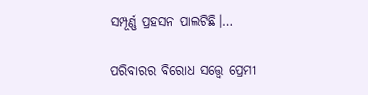ସମ୍ପୂର୍ଣ୍ଣ ପ୍ରହସନ ପାଲଟିଛି।…

ପରିବାରର ବିରୋଧ ସତ୍ତ୍ୱେ ପ୍ରେମୀ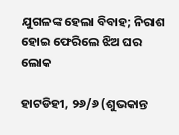ଯୁଗଳଙ୍କ ହେଲା ବିବାହ; ନିରାଶ ହୋଇ ଫେରିଲେ ଝିଅ ଘର ଲୋକ

ହାଟଡିହୀ, ୨୬/୬ (ଶୁଭକାନ୍ତ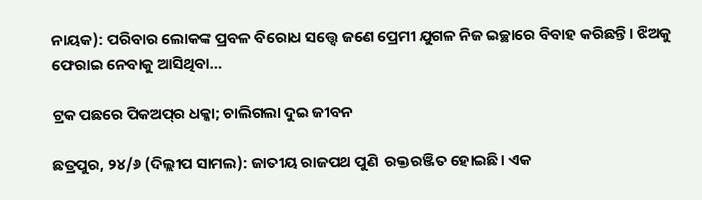ନାୟକ): ପରିବାର ଲୋକଙ୍କ ପ୍ରବଳ ବିରୋଧ ସତ୍ତ୍ୱେ ଜଣେ ପ୍ରେମୀ ଯୁଗଳ ନିଜ ଇଚ୍ଛାରେ ବିବାହ କରିଛନ୍ତି। ଝିଅକୁ ଫେରାଇ ନେବାକୁ ଆସିଥିବା…

ଟ୍ରକ ପଛରେ ପିକଅପ୍‌ର ଧକ୍କା; ଚାଲିଗଲା ଦୁଇ ଜୀବନ

ଛତ୍ରପୁର, ୨୪/୬ (ଦିଲ୍ଲୀପ ସାମଲ): ଜାତୀୟ ରାଜପଥ ପୁଣି  ରକ୍ତରଞ୍ଜିତ ହୋଇଛି। ଏକ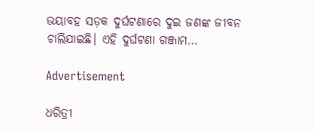ଭୟାବହ ସଡ଼କ ଦୁର୍ଘଟଣାରେ ଦୁଇ ଜଣଙ୍କ ଜୀବନ ଚାଲିଯାଇଛି। ଏହି ଦୁର୍ଘଟଣା ଗଞ୍ଜାମ…

Advertisement

ଧରିତ୍ରୀ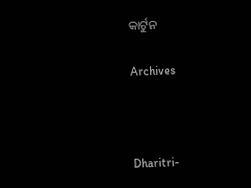କାର୍ଟୁନ

Archives



Dharitri-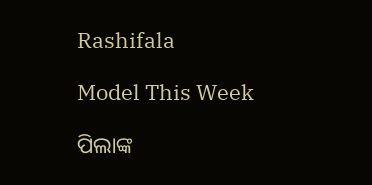Rashifala

Model This Week

ପିଲାଙ୍କ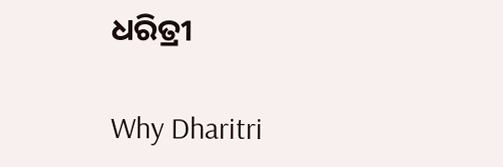ଧରିତ୍ରୀ

Why Dharitri